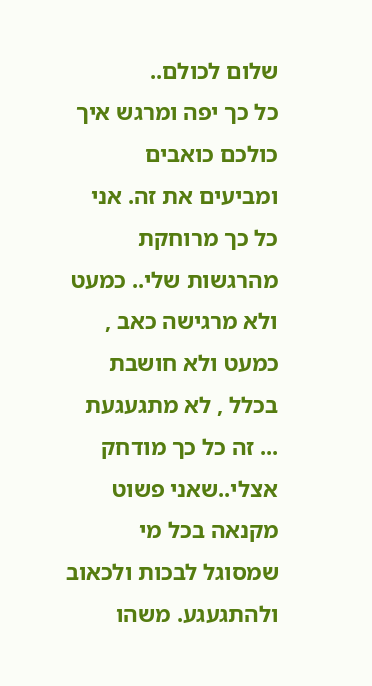שלום לכולם..
כל כך יפה ומרגש איך כולכם כואבים ומביעים את זה. אני כל כך מרוחקת מהרגשות שלי.. כמעט ולא מרגישה כאב , כמעט ולא חושבת בכלל , לא מתגעגעת ... זה כל כך מודחק אצלי..שאני פשוט מקנאה בכל מי שמסוגל לבכות ולכאוב ולהתגעגע. משהו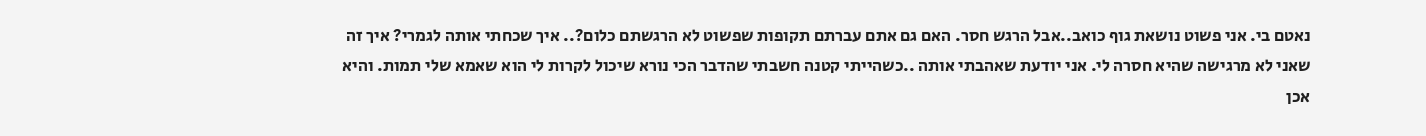נאטם בי. אני פשוט נושאת גוף כואב..אבל הרגש חסר. האם גם אתם עברתם תקופות שפשוט לא הרגשתם כלום?.. איך שכחתי אותה לגמרי? איך זה שאני לא מרגישה שהיא חסרה לי. אני יודעת שאהבתי אותה ..כשהייתי קטנה חשבתי שהדבר הכי נורא שיכול לקרות לי הוא שאמא שלי תמות. והיא אכן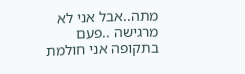מתה..אבל אני לא מרגישה ..פעם בתקופה אני חולמת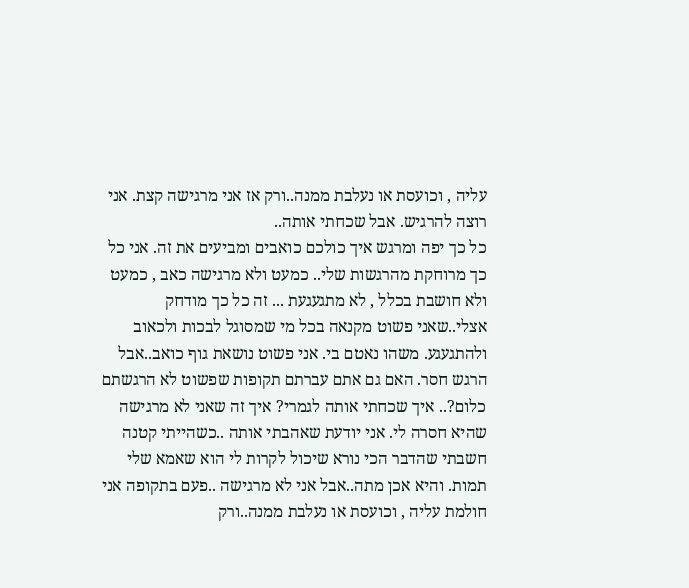עליה , וכועסת או נעלבת ממנה..ורק אז אני מרגישה קצת. אני רוצה להרגיש. אבל שכחתי אותה..
כל כך יפה ומרגש איך כולכם כואבים ומביעים את זה. אני כל כך מרוחקת מהרגשות שלי.. כמעט ולא מרגישה כאב , כמעט ולא חושבת בכלל , לא מתגעגעת ... זה כל כך מודחק אצלי..שאני פשוט מקנאה בכל מי שמסוגל לבכות ולכאוב ולהתגעגע. משהו נאטם בי. אני פשוט נושאת גוף כואב..אבל הרגש חסר. האם גם אתם עברתם תקופות שפשוט לא הרגשתם כלום?.. איך שכחתי אותה לגמרי? איך זה שאני לא מרגישה שהיא חסרה לי. אני יודעת שאהבתי אותה ..כשהייתי קטנה חשבתי שהדבר הכי נורא שיכול לקרות לי הוא שאמא שלי תמות. והיא אכן מתה..אבל אני לא מרגישה ..פעם בתקופה אני חולמת עליה , וכועסת או נעלבת ממנה..ורק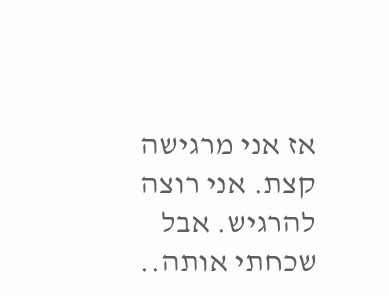אז אני מרגישה קצת. אני רוצה להרגיש. אבל שכחתי אותה..